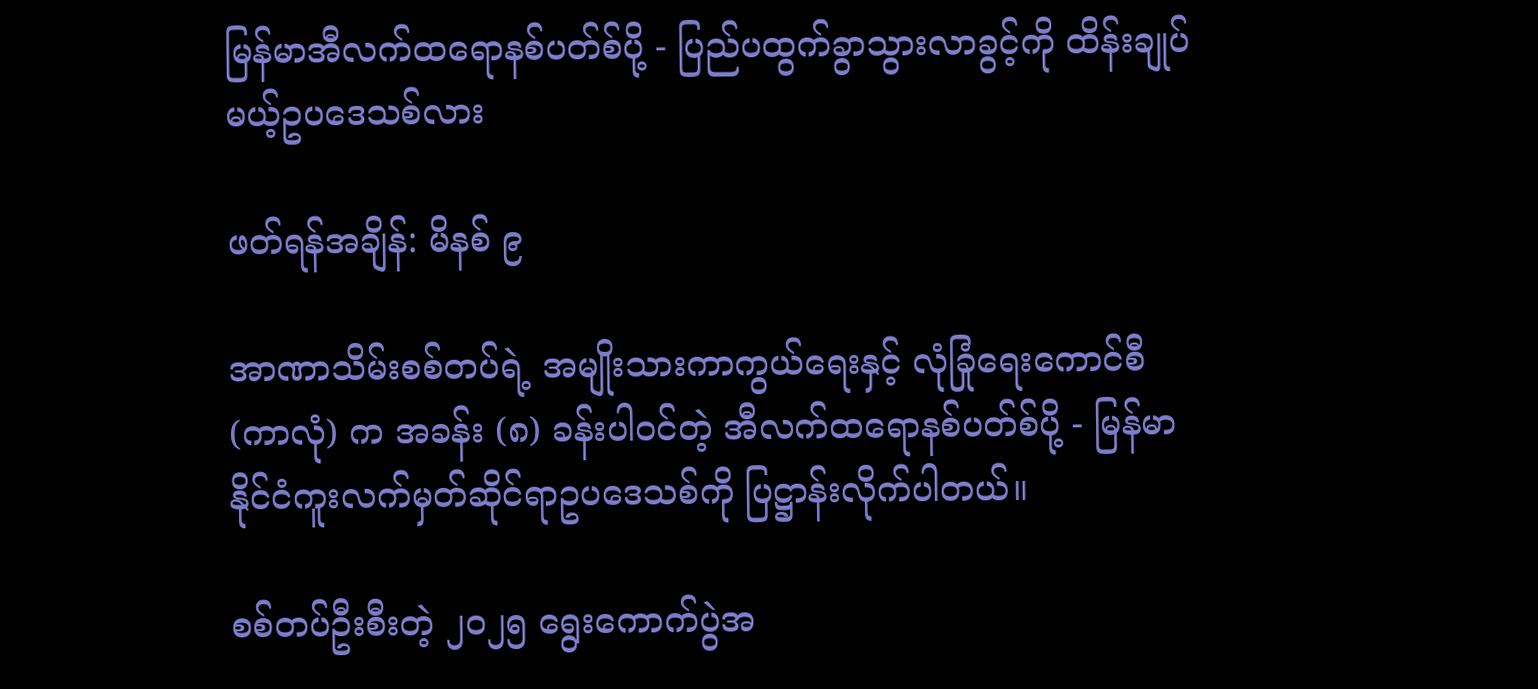မြန်မာအီလက်ထရောနစ်ပတ်စ်ပို့ - ပြည်ပထွက်ခွာသွားလာခွင့်ကို ထိန်းချုပ်မယ့်ဥပဒေသစ်လား

ဖတ်ရန်အချိန်: မိနစ် ၉

အာဏာသိမ်းစစ်တပ်ရဲ့ အမျိုးသားကာကွယ်ရေးနှင့် လုံခြုံရေးကောင်စီ(ကာလုံ) က အခန်း (၈) ခန်းပါဝင်တဲ့ အီလက်ထရောနစ်ပတ်စ်ပို့ - မြန်မာနိုင်ငံကူးလက်မှတ်ဆိုင်ရာဥပဒေသစ်ကို ပြဋ္ဌာန်းလိုက်ပါတယ်။

စစ်တပ်ဦးစီးတဲ့ ၂၀၂၅ ရွေးကောက်ပွဲအ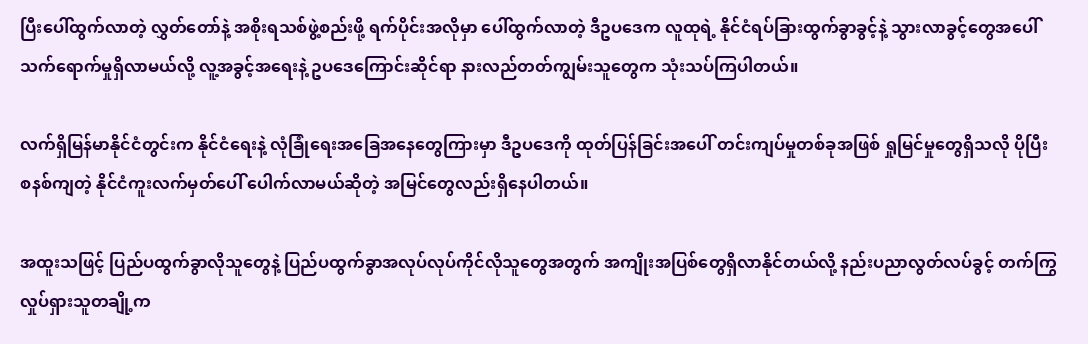ပြီးပေါ်ထွက်လာတဲ့ လွှတ်တော်နဲ့ အစိုးရသစ်ဖွဲ့စည်းဖို့ ရက်ပိုင်းအလိုမှာ ပေါ်ထွက်လာတဲ့ ဒီဥပဒေက လူထုရဲ့ နိုင်ငံရပ်ခြားထွက်ခွာခွင့်နဲ့ သွားလာခွင့်တွေအပေါ် သက်ရောက်မှုရှိလာမယ်လို့ လူ့အခွင့်အရေးနဲ့ ဥပဒေကြောင်းဆိုင်ရာ နားလည်တတ်ကျွမ်းသူတွေက သုံးသပ်ကြပါတယ်။

လက်ရှိမြန်မာနိုင်ငံတွင်းက နိုင်ငံရေးနဲ့ လုံခြုံရေးအခြေအနေတွေကြားမှာ ဒီဥပဒေကို ထုတ်ပြန်ခြင်းအပေါ် တင်းကျပ်မှုတစ်ခုအဖြစ် ရှုမြင်မှုတွေရှိသလို ပိုပြီး စနစ်ကျတဲ့ နိုင်ငံကူးလက်မှတ်ပေါ် ပေါက်လာမယ်ဆိုတဲ့ အမြင်တွေလည်းရှိနေပါတယ်။

အထူးသဖြင့် ပြည်ပထွက်ခွာလိုသူတွေနဲ့ ပြည်ပထွက်ခွာအလုပ်လုပ်ကိုင်လိုသူတွေအတွက် အကျိုးအပြစ်တွေရှိလာနိုင်တယ်လို့ နည်းပညာလွတ်လပ်ခွင့် တက်ကြွလှုပ်ရှားသူတချို့က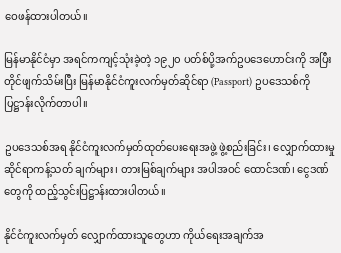ဝေဖန်ထားပါတယ်။

မြန်မာနိုင်ငံမှာ အရင်ကကျင့်သုံးခဲ့တဲ့ ၁၉၂၀ ပတ်စ်ပို့အက်ဥပဒေဟောင်းကို အပြီးတိုင်ဖျက်သိမ်းပြီး မြန်မာနိုင်ငံကူးလက်မှတ်ဆိုင်ရာ (Passport) ဥပဒေသစ်ကို ပြဋ္ဌာန်းလိုက်တာပါ။

ဥပဒေသစ်အရ နိုင်ငံကူးလက်မှတ်ထုတ်ပေးရေးအဖွဲ့ ဖွဲ့စည်းခြင်း၊ လျှောက်ထားမှုဆိုင်ရာကန့်သတ် ချက်များ၊ တားမြစ်ချက်များ အပါအဝင် ထောင်ဒဏ်၊ ငွေဒဏ်တွေကို ထည့်သွင်းပြဋ္ဌာန်းထားပါတယ်။

နိုင်ငံကူးလက်မှတ် လျှောက်ထားသူတွေဟာ ကိုယ်ရေးအချက်အ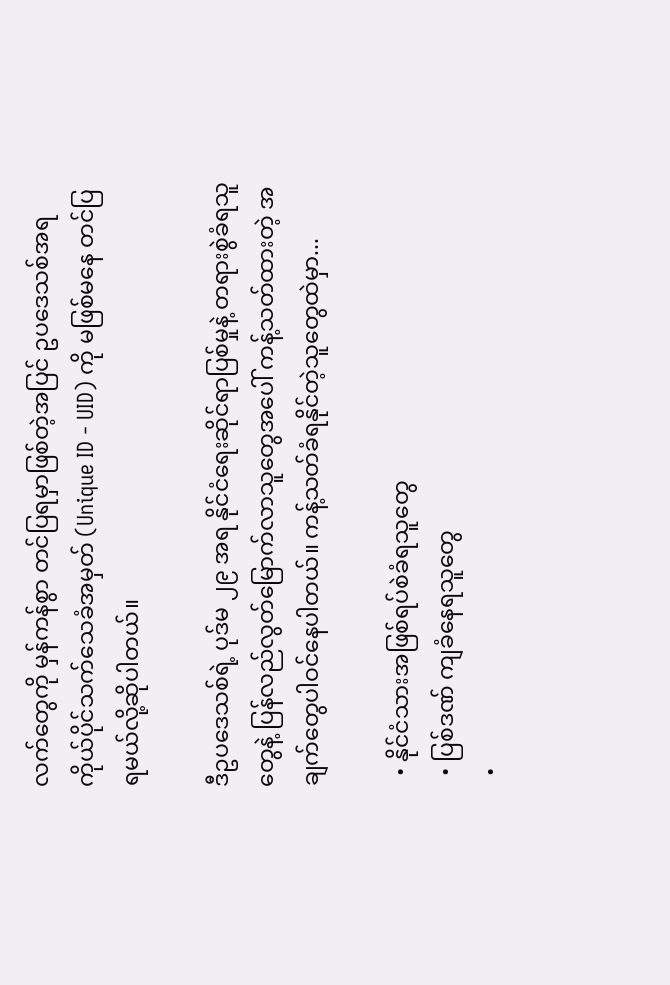လက်တွေကို မှန်ကန်စွာ တင်ပြရမှာဖြစ်တဲ့အပြင် ဥပဒေသစ်အရ ကိုယ်ပိုင်သက်သေခံအမှတ် (Unique ID - UID) ကို မဖြစ်မနေ တင်ပြရမယ်လို့ဆိုပါတယ်။

ဒီဥပဒေသစ်ရဲ့ ပုဒ်မ ၂၉ အရ နိုင်ငံရေးဆိုင်ရာပြစ်မှုနဲ့ တရားစွဲခံရသူတွေနဲ့ ပြန်လည်လွတ်မြောက်လာသူတွေအပေါ် ကန့်သတ်ထားတဲ့ အချက်တွေပါဝင်နေပါတယ်။ ကန့်သတ်ခံရနိုင်တဲ့သူတွေထဲမှာ...

  • နိုင်ငံသားအဖြစ်ရပ်စဲခံရသူတွေ
  • ပြစ်ဒဏ် ကျခံနေရသူတွေ
  •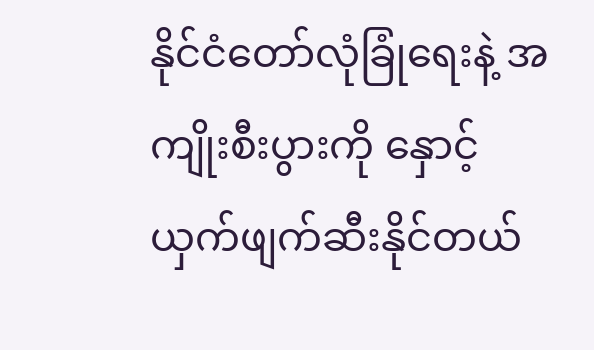နိုင်ငံတော်လုံခြုံရေးနဲ့ အကျိုးစီးပွားကို နှောင့်ယှက်ဖျက်ဆီးနိုင်တယ်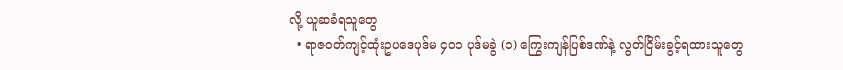လို့ ယူဆခံရသူတွေ
  • ရာဇဝတ်ကျင့်ထုံးဥပဒေပုဒ်မ ၄၀၁ ပုဒ်မခွဲ (၁) ကြွေးကျန်ပြစ်ဒဏ်နဲ့ လွတ်ငြိမ်းခွင့်ရထားသူတွေ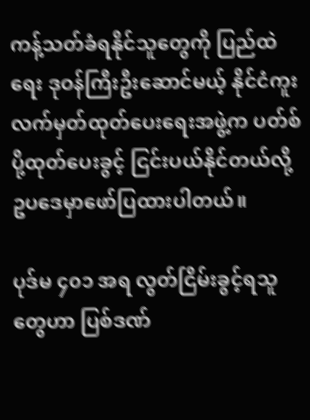ကန့်သတ်ခံရနိုင်သူတွေကို ပြည်ထဲရေး ဒုဝန်ကြီးဦး‌ဆောင်မယ့် နိုင်ငံကူးလက်မှတ်ထုတ်ပေးရေးအဖွဲ့က ပတ်စ်ပို့ထုတ်ပေးခွင့် ငြင်းပယ်နိုင်တယ်လို့ ဥပဒေမှာဖော်ပြထားပါတယ်။

ပုဒ်မ ၄၀၁ အရ လွတ်ငြိမ်းခွင့်ရသူတွေဟာ ပြစ်ဒဏ်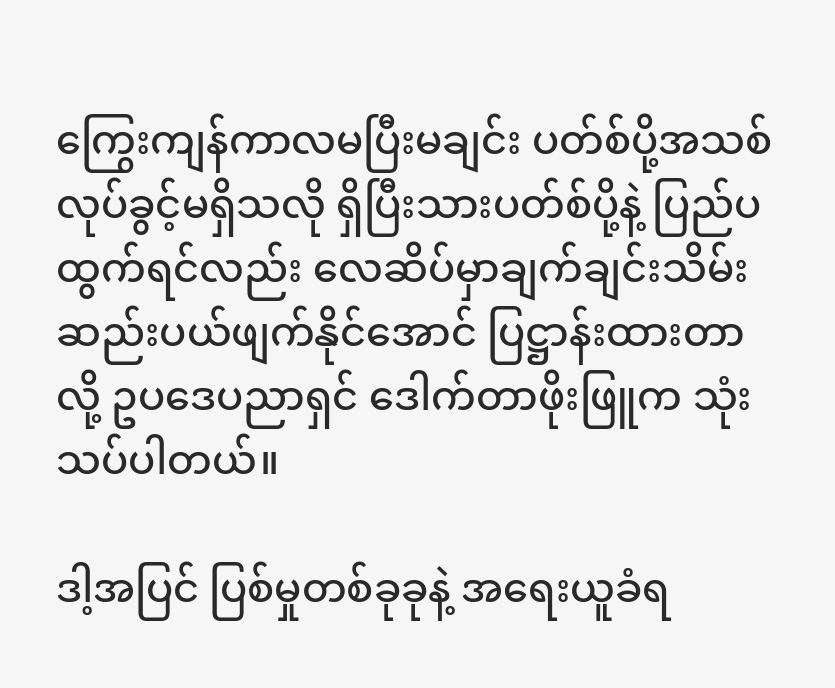ကြွေးကျန်ကာလမပြီးမချင်း ပတ်စ်ပို့အသစ် လုပ်ခွင့်မရှိသလို ရှိပြီးသားပတ်စ်ပို့နဲ့ ပြည်ပထွက်ရင်လည်း လေဆိပ်မှာချက်ချင်းသိမ်းဆည်းပယ်ဖျက်နိုင်အောင် ပြဋ္ဌာန်းထားတာလို့ ဥပဒေပညာရှင် ဒေါက်တာဖိုးဖြူက သုံးသပ်ပါတယ်။

ဒါ့အပြင် ပြစ်မှုတစ်ခုခုနဲ့ အရေးယူခံရ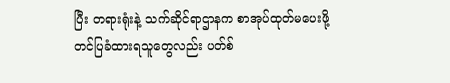ပြီး တရားရုံးနဲ့ သက်ဆိုင်ရာဌာနက စာအုပ်ထုတ်မပေးဖို့ တင်ပြခံထားရသူတွေလည်း ပတ်စ်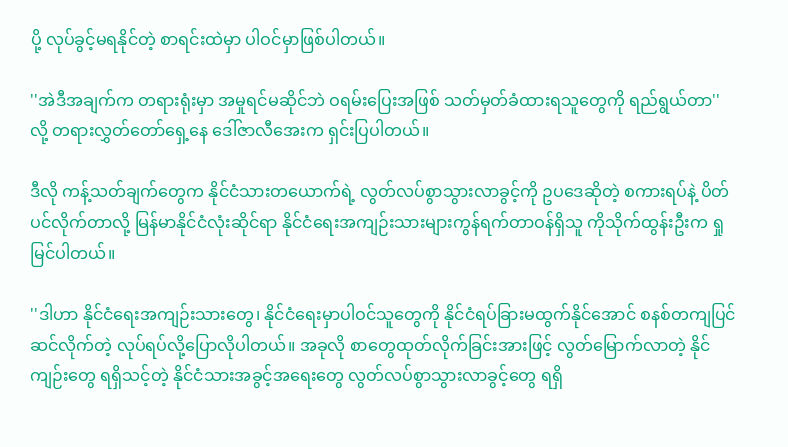ပို့ လုပ်ခွင့်မရနိုင်တဲ့ စာရင်းထဲမှာ ပါဝင်မှာဖြစ်ပါတယ်။

''အဲဒီအချက်က တရားရုံးမှာ အမှုရင်မဆိုင်ဘဲ ဝရမ်းပြေးအဖြစ် သတ်မှတ်ခံထားရသူတွေကို ရည်ရွယ်တာ'' လို့ တရားလွှတ်တော်ရှေ့နေ ဒေါ်ဇာလီအေးက ရှင်းပြပါတယ်။

ဒီလို ကန့်သတ်ချက်တွေက နိုင်ငံသားတယောက်ရဲ့ လွတ်လပ်စွာသွားလာခွင့်ကို ဥပဒေဆိုတဲ့ စကားရပ်နဲ့ ပိတ်ပင်လိုက်တာလို့ မြန်မာနိုင်ငံလုံးဆိုင်ရာ နိုင်ငံရေးအကျဉ်းသားများကွန်ရက်တာဝန်ရှိသူ ကိုသိုက်ထွန်းဦးက ရှုမြင်ပါတယ်။

''ဒါဟာ နိုင်ငံ‌ရေးအကျဉ်းသားတွေ၊ နိုင်ငံ‌ရေးမှာပါဝင်သူတွေကို နိုင်ငံရပ်ခြားမထွက်နိုင်အောင် စနစ်တကျပြင်ဆင်လိုက်တဲ့ လုပ်ရပ်လို့ပြောလိုပါတယ်။ အခုလို စာတွေထုတ်လိုက်ခြင်းအားဖြင့် လွတ်မြောက်လာတဲ့ နိုင်ကျဉ်းတွေ ရရှိသင့်တဲ့ နိုင်ငံသားအခွင့်အရေးတွေ လွတ်လပ်စွာသွားလာခွင့်တွေ ရရှိ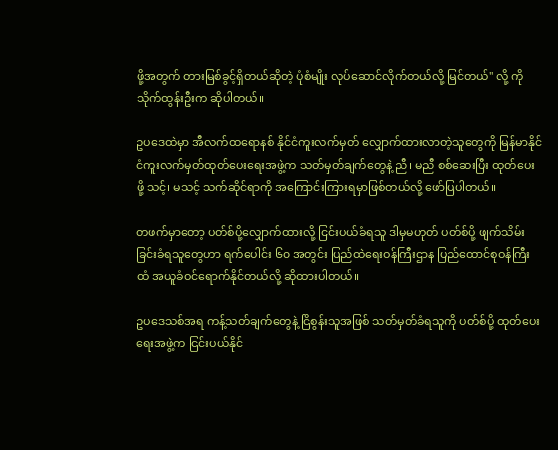ဖို့အတွက် တားမြစ်ခွင့်ရှိတယ်ဆိုတဲ့ ပုံစံမျိုး လုပ်ဆောင်လိုက်တယ်လို့ မြင်တယ်'' လို့ ကိုသိုက်ထွန်းဦးက ဆိုပါတယ်။

ဥပဒေထဲမှာ အီလက်ထရောနစ် နိုင်ငံကူးလက်မှတ် ‌လျှောက်ထားလာတဲ့သူတွေကို မြန်မာနိုင်ငံကူးလက်မှတ်ထုတ်ပေးရေးအဖွဲ့က သတ်မှတ်ချက်တွေနဲ့ ညီ၊ မညီ စစ်ဆေးပြီး ထုတ်ပေးဖို့ သင့်၊ မသင့် သက်ဆိုင်ရာကို အကြောင်းကြားရမှာဖြစ်တယ်လို့ ဖော်ပြပါတယ်။

တဖက်မှာတော့ ပတ်စ်ပို့လျှောက်ထားလို့ ငြင်းပယ်ခံရသူ ဒါမှမဟုတ် ပတ်စ်ပို့ ဖျက်သိမ်းခြင်းခံရသူတွေဟာ ရက်ပေါင်း ၆၀ အတွင်း ပြည်ထဲရေးဝန်ကြီးဌာန ပြည်ထောင်စုဝန်ကြီးထံ အယူခံဝင်ရောက်နိုင်တယ်လို့ ဆိုထားပါတယ်။

ဥပဒေသစ်အရ ကန့်သတ်ချက်တွေနဲ့ ငြိစွန်းသူအဖြစ် သတ်မှတ်ခံရသူကို ပတ်စ်ပို့ ထုတ်ပေးရေးအဖွဲ့က ငြင်းပယ်နိုင်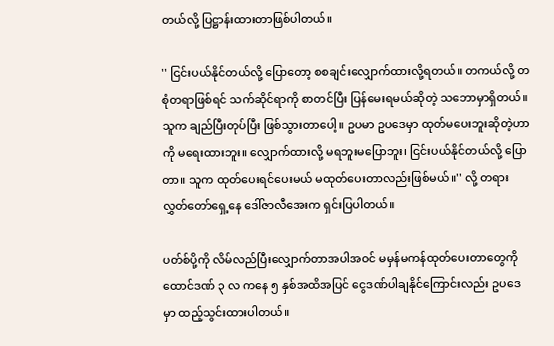တယ်လို့ ပြဋ္ဌာန်းထားတာဖြစ်ပါတယ်။

'' ငြင်းပယ်နိုင်တယ်လို့ ပြောတော့ စစချင်းလျှောက်ထားလို့ရတယ်။ တကယ်လို့ တစုံတရာဖြစ်ရင် သက်ဆိုင်ရာကို စာတင်ပြီး ပြန်မေးရမယ်ဆိုတဲ့ သဘောမှာရှိတယ်။ သူက ချည်ပြီးတုပ်ပြီး ဖြစ်သွားတာပေါ့။ ဥပမာ ဥပဒေမှာ ထုတ်မပေးဘူးဆိုတဲ့ဟာကို မရေးထားဘူး။ လျှောက်ထားလို့ မရဘူးမပြောဘူး၊ ငြင်းပယ်နိုင်တယ်လို့ ပြောတာ။ သူက ထုတ်ပေးရင်ပေးမယ် မထုတ်ပေးတာလည်းဖြစ်မယ်။'' လို့ တရားလွှတ်တော်ရှေ့နေ ဒေါ်ဇာလီအေးက ရှင်းပြပါတယ်။

ပတ်စ်ပို့ကို လိမ်လည်ပြီးလျှောက်တာအပါအဝင် မမှန်မကန်ထုတ်ပေးတာတွေကို ထောင်ဒဏ် ၃ လ ကနေ ၅ နှစ်အထိအပြင် ငွေဒဏ်ပါချနိုင်ကြောင်းလည်း ဥပဒေမှာ ထည့်သွင်းထားပါတယ်။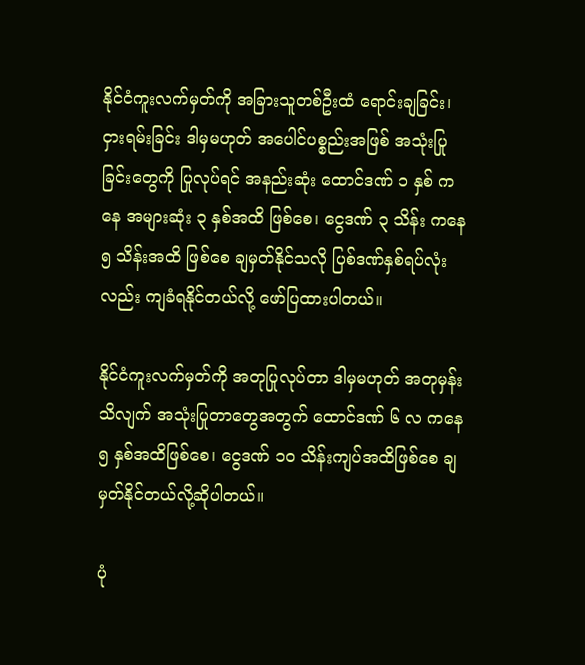နိုင်ငံကူးလက်မှတ်ကို အခြားသူတစ်ဦးထံ ရောင်းချခြင်း၊ ငှားရမ်းခြင်း ဒါမှမဟုတ် အပေါင်ပစ္စည်းအဖြစ် အသုံးပြုခြင်းတွေကို ပြုလုပ်ရင် အနည်းဆုံး ထောင်ဒဏ် ၁ နှစ် ကနေ အများဆုံး ၃ နှစ်အထိ ဖြစ်စေ၊ ငွေဒဏ် ၃ သိန်း ကနေ ၅ သိန်းအထိ ဖြစ်စေ ချမှတ်နိုင်သလို ပြစ်ဒဏ်နှစ်ရပ်လုံးလည်း ကျခံရနိုင်တယ်လို့ ဖော်ပြထားပါတယ်။

နိုင်ငံကူးလက်မှတ်ကို အတုပြုလုပ်တာ ဒါမှမဟုတ် အတုမှန်းသိလျက် အသုံးပြုတာတွေအတွက် ထောင်ဒဏ် ၆ လ ကနေ ၅ နှစ်အထိဖြစ်စေ၊ ငွေဒဏ် ၁၀ သိန်းကျပ်အထိဖြစ်စေ ချမှတ်နိုင်တယ်လို့ဆိုပါတယ်။

ပုံ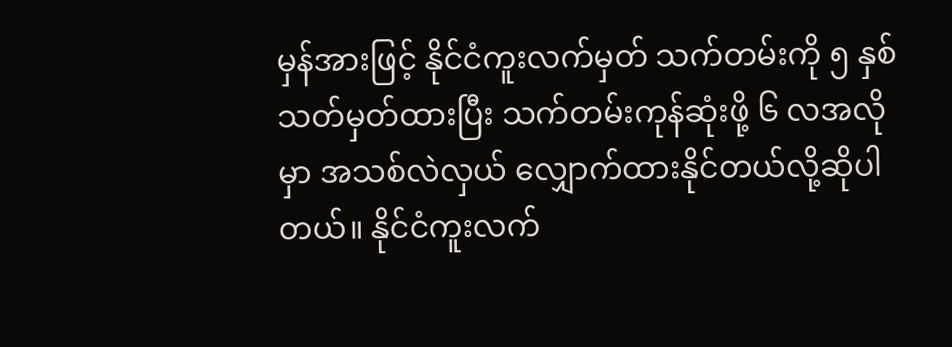မှန်အားဖြင့် နိုင်ငံကူးလက်မှတ် သက်တမ်းကို ၅ နှစ် သတ်မှတ်ထားပြီး သက်တမ်းကုန်ဆုံးဖို့ ၆ လအလိုမှာ အသစ်လဲလှယ် လျှောက်ထားနိုင်တယ်လို့ဆိုပါတယ်။ နိုင်ငံကူးလက်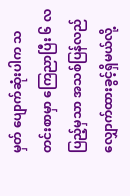မှတ် ပျောက်ဆုံးပါက သတင်းစာမှာ ကြေညာပြီး ၆ လပြည့်မှသာ အသစ်ပြန်လည် လျှောက်ထားခွင့်ရှိမယ်လို့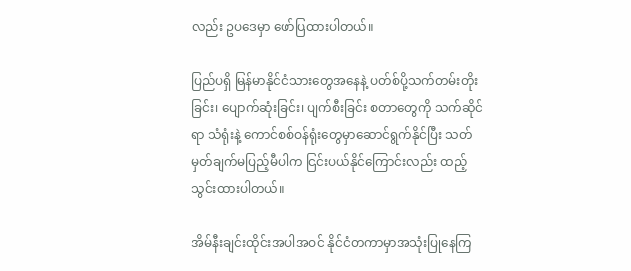လည်း ဥပဒေမှာ ဖော်ပြထားပါတယ်။

ပြည်ပရှိ မြန်မာနိုင်ငံသားတွေအနေနဲ့ ပတ်စ်ပို့သက်တမ်းတိုးခြင်း၊ ပျောက်ဆုံးခြင်း၊ ပျက်စီးခြင်း စတာတွေကို သက်ဆိုင်ရာ သံရုံးနဲ့ ကောင်စစ်ဝန်ရုံးတွေမှာဆောင်ရွက်နိုင်ပြီး သတ်မှတ်ချက်မပြည့်မီပါက ငြင်းပယ်နိုင်ကြောင်းလည်း ထည့်သွင်းထားပါတယ်။

အိမ်နီးချင်းထိုင်းအပါအဝင် နိုင်ငံတကာမှာအသုံးပြုနေကြ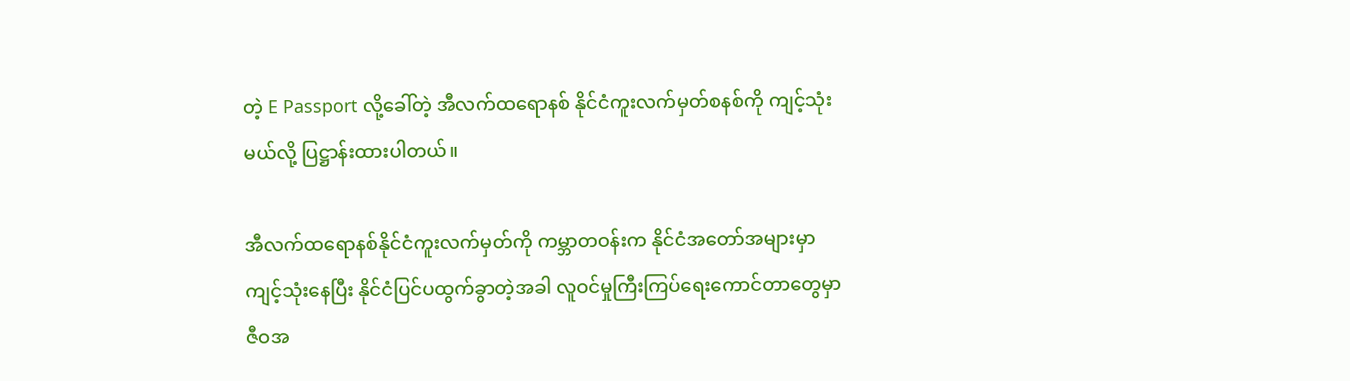တဲ့ E Passport လို့ခေါ်တဲ့ အီလက်ထရောနစ် နိုင်ငံကူးလက်မှတ်စနစ်ကို ကျင့်သုံးမယ်လို့ ပြဋ္ဌာန်းထားပါတယ်။

အီလက်ထရောနစ်နိုင်ငံကူးလက်မှတ်ကို ကမ္ဘာတဝန်းက နိုင်ငံအတော်အများမှာ ကျင့်သုံးနေပြီး နိုင်ငံပြင်ပထွက်ခွာတဲ့အခါ လူဝင်မှုကြီးကြပ်ရေးကောင်တာတွေမှာ ဇီဝအ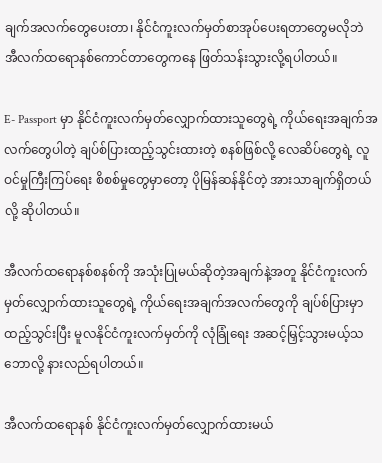ချက်အလက်တွေပေးတာ၊ နိုင်ငံကူးလက်မှတ်စာအုပ်ပေးရတာတွေမလိုဘဲ အီလက်ထရောနစ်ကောင်တာတွေကနေ ဖြတ်သန်းသွားလို့ရပါတယ်။

E- Passport မှာ နိုင်ငံကူးလက်မှတ်လျှောက်ထားသူတွေရဲ့ ကိုယ်ရေးအချက်အလက်တွေပါတဲ့ ချပ်စ်ပြားထည့်သွင်းထားတဲ့ စနစ်ဖြစ်လို့ လေဆိပ်တွေရဲ့ လူဝင်မှုကြီးကြပ်ရေး စိစစ်မှုတွေမှာတော့ ပိုမြန်ဆန်နိုင်တဲ့ အားသာချက်ရှိတယ်လို့ ဆိုပါတယ်။

အီလက်ထရောနစ်စနစ်ကို အသုံးပြုမယ်ဆိုတဲ့အချက်နဲ့အတူ နိုင်ငံကူးလက်မှတ်လျှောက်ထားသူတွေရဲ့ ကိုယ်ရေးအချက်အလက်တွေကို ချပ်စ်ပြားမှာ ထည့်သွင်းပြီး မူလနိုင်ငံကူးလက်မှတ်ကို လုံခြုံရေး အဆင့်မြှင့်သွားမယ့်သဘောလို့ နားလည်ရပါတယ်။

အီလက်ထရောနစ် နိုင်ငံကူးလက်မှတ်လျှောက်ထားမယ်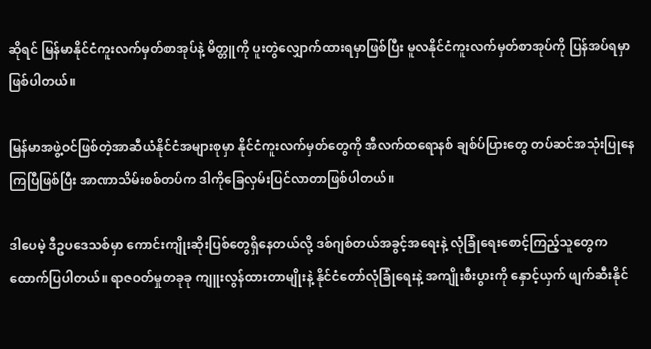ဆိုရင် မြန်မာနိုင်ငံကူးလက်မှတ်စာအုပ်နဲ့ မိတ္တူကို ပူးတွဲလျှောက်ထားရမှာဖြစ်ပြီး မူလနိုင်ငံကူးလက်မှတ်စာအုပ်ကို ပြန်အပ်ရမှာဖြစ်ပါတယ်။

မြန်မာအဖွဲ့ဝင်ဖြစ်တဲ့အာဆီယံနိုင်ငံအများစုမှာ နိုင်ငံကူးလက်မှတ်တွေကို အီလက်ထရောနစ် ချစ်ပ်ပြားတွေ တပ်ဆင်အသုံးပြုနေကြပြီဖြစ်ပြီး အာဏာသိမ်းစစ်တပ်က ဒါကိုခြေလှမ်းပြင်လာတာဖြစ်ပါတယ်။

ဒါပေမဲ့ ဒီဥပဒေသစ်မှာ ကောင်းကျိုးဆိုးပြစ်တွေရှိနေတယ်လို့ ဒစ်ဂျစ်တယ်အခွင့်အရေးနဲ့ လုံခြုံရေးစောင့်ကြည့်သူတွေက ထောက်ပြပါတယ်။ ရာဇဝတ်မှုတခုခု ကျူးလွန်ထားတာမျိုးနဲ့ နိုင်ငံတော်လုံခြုံရေးနဲ့ အကျိုးစီးပွားကို နှောင့်ယှက် ဖျက်ဆီးနိုင်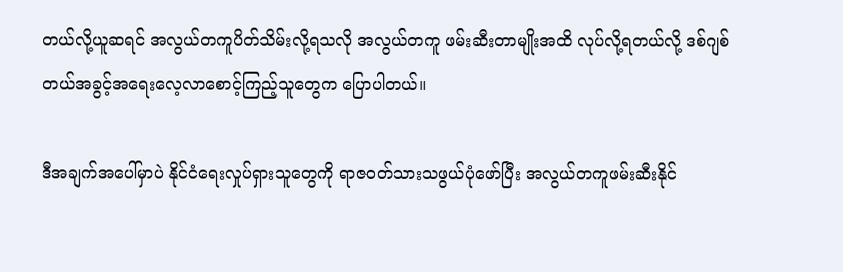တယ်လို့ယူဆရင် အလွယ်တကူပိတ်သိမ်းလို့ရသလို အလွယ်တကူ ဖမ်းဆီးတာမျိုးအထိ လုပ်လို့ရတယ်လို့ ဒစ်ဂျစ်တယ်အခွင့်အရေးလေ့လာစောင့်ကြည့်သူတွေက ပြောပါတယ်။

ဒီအချက်အပေါ်မှာပဲ နိုင်ငံရေးလှုပ်ရှားသူတွေကို ရာဇဝတ်သားသဖွယ်ပုံဖော်ပြီး အလွယ်တကူဖမ်းဆီးနိုင်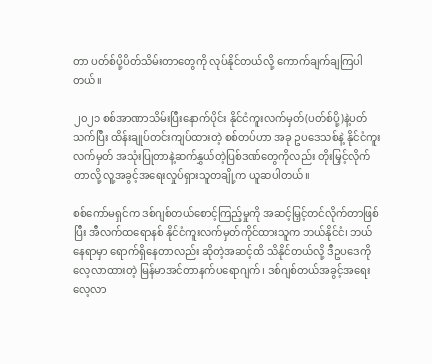တာ ပတ်စ်ပို့ပိတ်သိမ်းတာတွေကို လုပ်နိုင်တယ်လို့ ကောက်ချက်ချကြပါတယ်။

၂၀၂၁ စစ်အာဏာသိမ်းပြီးနောက်ပိုင်း နိုင်ငံကူးလက်မှတ်(ပတ်စ်ပို့)နဲ့ပတ်သက်ပြီး ထိန်းချုပ်တင်းကျပ်ထားတဲ့ စစ်တပ်ဟာ အခု ဥပဒေသစ်နဲ့ နိုင်ငံကူးလက်မှတ် အသုံးပြုတာနဲ့ဆက်နွှယ်တဲ့ပြစ်ဒဏ်တွေကိုလည်း တိုးမြှင့်လိုက်တာလို့ လူ့အခွင့်အရေးလှုပ်ရှားသူတချို့က ယူဆပါတယ်။

စစ်ကော်မရှင်က ဒစ်ဂျစ်တယ်စောင့်ကြည့်မှုကို အဆင့်မြှင့်တင်လိုက်တာဖြစ်ပြီး အီလက်ထရောနစ် နိုင်ငံကူးလက်မှတ်ကိုင်ထားသူက ဘယ်နိုင်ငံ၊ ဘယ်နေရာမှာ ရောက်ရှိနေတာလည်း ဆိုတဲ့အဆင့်ထိ သိနိုင်တယ်လို့ ဒီဥပဒေကို လေ့လာထားတဲ့ မြန်မာအင်တာနက်ပရောဂျက်၊ ဒစ်ဂျစ်တယ်အခွင့်အရေးလေ့လာ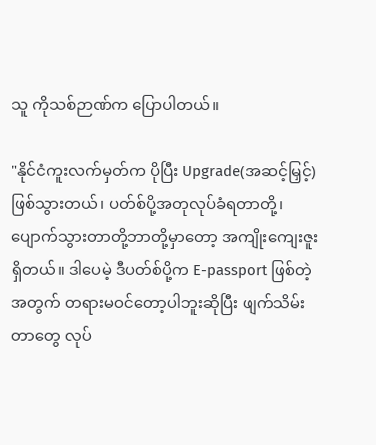သူ ကိုသစ်ဉာဏ်က ပြောပါတယ်။

"နိုင်ငံကူးလက်မှတ်က ပိုပြီး Upgrade(အဆင့်မြှင့်)ဖြစ်သွားတယ်၊ ပတ်စ်ပို့အတုလုပ်ခံရတာတို့၊ ပျောက်သွားတာတို့ဘာတို့မှာတော့ အကျိုးကျေးဇူးရှိတယ်။ ဒါပေမဲ့ ဒီပတ်စ်ပို့က E-passport ဖြစ်တဲ့အတွက် တရားမဝင်တော့ပါဘူးဆိုပြီး ဖျက်သိမ်းတာတွေ လုပ်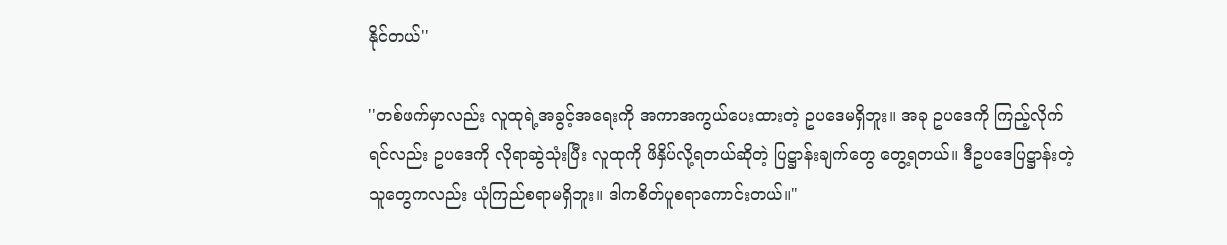နိုင်တယ်''

''တစ်ဖက်မှာလည်း လူထုရဲ့အခွင့်အရေးကို အကာအကွယ်ပေးထားတဲ့ ဥပဒေမရှိဘူး။ အခု ဥပဒေကို ကြည့်လိုက်ရင်လည်း ဥပဒေကို လိုရာဆွဲသုံးပြီး လူထုကို ဖိနှိပ်လို့ရတယ်ဆိုတဲ့ ပြဋ္ဌာန်းချက်တွေ တွေ့ရတယ်။ ဒီဥပဒေပြဋ္ဌာန်းတဲ့ သူတွေကလည်း ယုံကြည်စရာမရှိဘူး။ ဒါကစိတ်ပူစရာကောင်းတယ်။"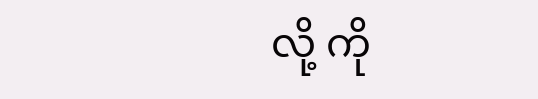လို့ ကို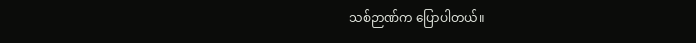သစ်ဉာဏ်က ပြောပါတယ်။